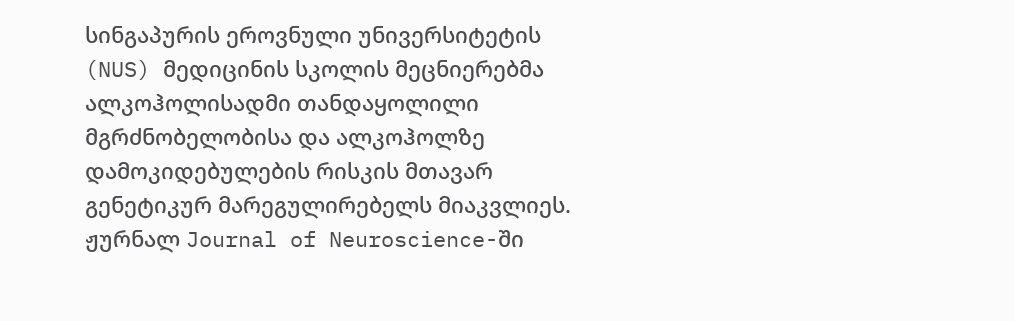სინგაპურის ეროვნული უნივერსიტეტის (NUS) მედიცინის სკოლის მეცნიერებმა ალკოჰოლისადმი თანდაყოლილი მგრძნობელობისა და ალკოჰოლზე დამოკიდებულების რისკის მთავარ გენეტიკურ მარეგულირებელს მიაკვლიეს.
ჟურნალ Journal of Neuroscience-ში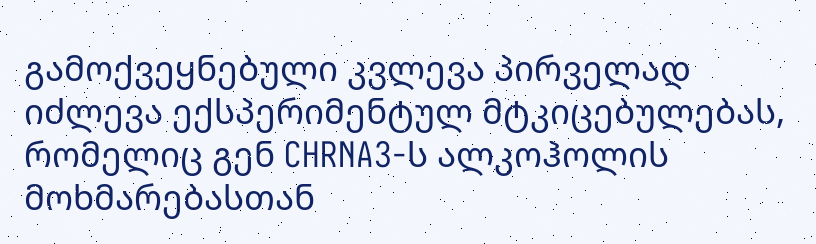გამოქვეყნებული კვლევა პირველად იძლევა ექსპერიმენტულ მტკიცებულებას, რომელიც გენ CHRNA3-ს ალკოჰოლის მოხმარებასთან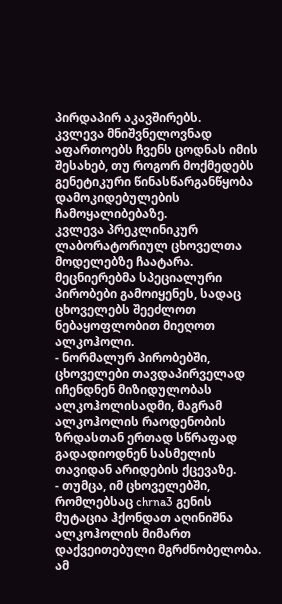პირდაპირ აკავშირებს.
კვლევა მნიშვნელოვნად აფართოებს ჩვენს ცოდნას იმის შესახებ, თუ როგორ მოქმედებს გენეტიკური წინასწარგანწყობა დამოკიდებულების ჩამოყალიბებაზე.
კვლევა პრეკლინიკურ ლაბორატორიულ ცხოველთა მოდელებზე ჩაატარა. მეცნიერებმა სპეციალური პირობები გამოიყენეს, სადაც ცხოველებს შეეძლოთ ნებაყოფლობით მიეღოთ ალკოჰოლი.
- ნორმალურ პირობებში, ცხოველები თავდაპირველად იჩენდნენ მიზიდულობას ალკოჰოლისადმი, მაგრამ ალკოჰოლის რაოდენობის ზრდასთან ერთად სწრაფად გადადიოდნენ სასმელის თავიდან არიდების ქცევაზე.
- თუმცა, იმ ცხოველებში, რომლებსაც chrna3 გენის მუტაცია ჰქონდათ აღინიშნა ალკოჰოლის მიმართ დაქვეითებული მგრძნობელობა.
ამ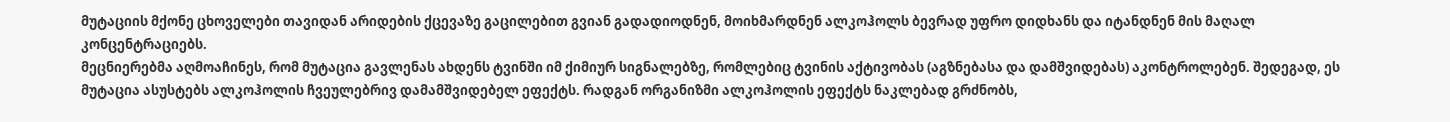მუტაციის მქონე ცხოველები თავიდან არიდების ქცევაზე გაცილებით გვიან გადადიოდნენ, მოიხმარდნენ ალკოჰოლს ბევრად უფრო დიდხანს და იტანდნენ მის მაღალ კონცენტრაციებს.
მეცნიერებმა აღმოაჩინეს, რომ მუტაცია გავლენას ახდენს ტვინში იმ ქიმიურ სიგნალებზე, რომლებიც ტვინის აქტივობას (აგზნებასა და დამშვიდებას) აკონტროლებენ. შედეგად, ეს მუტაცია ასუსტებს ალკოჰოლის ჩვეულებრივ დამამშვიდებელ ეფექტს. რადგან ორგანიზმი ალკოჰოლის ეფექტს ნაკლებად გრძნობს,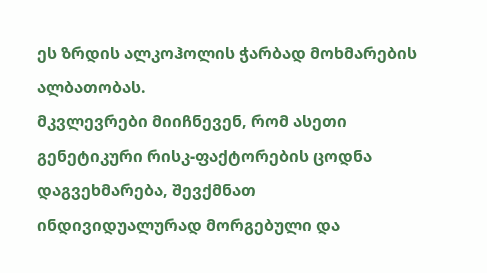ეს ზრდის ალკოჰოლის ჭარბად მოხმარების ალბათობას.
მკვლევრები მიიჩნევენ, რომ ასეთი გენეტიკური რისკ-ფაქტორების ცოდნა დაგვეხმარება, შევქმნათ ინდივიდუალურად მორგებული და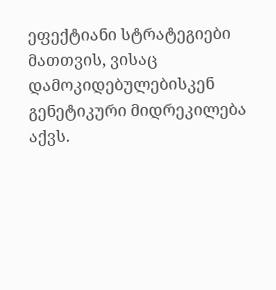ეფექტიანი სტრატეგიები მათთვის, ვისაც დამოკიდებულებისკენ გენეტიკური მიდრეკილება აქვს.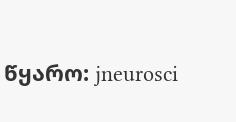წყარო: jneurosci